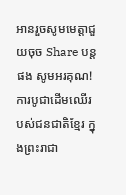អានរួចសូមមេត្តាជួយចុច Share បន្តផង សូមអរគុណ!
ការបូជាដើមឈើរបស់ជនជាតិខ្មែរ ក្នុងព្រះរាជា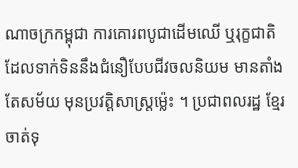ណាចក្រកម្ពុជា ការគោរពបូជាដើមឈើ ឬរុក្ខជាតិ ដែលទាក់ទិននឹងជំនឿបែបជីវចលនិយម មានតាំងតែសម័យ មុនប្រវត្តិសាស្ត្រម៉េ្លះ ។ ប្រជាពលរដ្ឋ ខ្មែរចាត់ទុ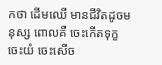កថា ដើមឈើ មានជីវិតដូចមនុស្ស ពោលគឺ ចេះកើតទុក្ខ ចេះយំ ចេះសើច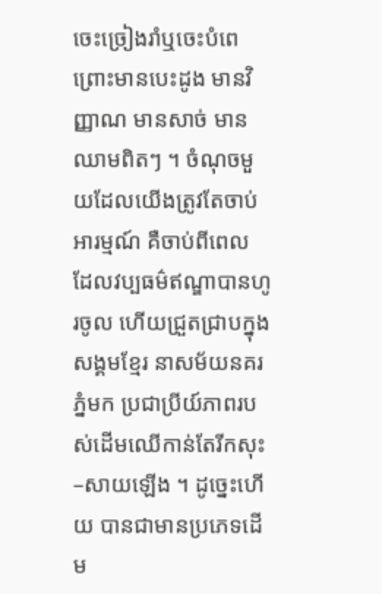ចេះច្រៀងរាំឬចេះបំពេ ព្រោះមានបេះដូង មានវិញ្ញាណ មានសាច់ មានឈាមពិតៗ ។ ចំណុចមួយដែលយើងត្រូវតែចាប់អារម្មណ៍ គឺចាប់ពីពេល ដែលវប្បធម៌ឥណ្ឌាបានហូរចូល ហើយជ្រួតជ្រាបក្នុងសង្គមខ្មែរ នាសម័យនគរភ្នំមក ប្រជាប្រីយ៍ភាពរបស់ដើមឈើកាន់តែរីកសុះ–សាយឡើង ។ ដូច្នេះហើយ បានជាមានប្រភេទដើម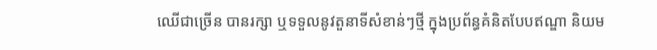ឈើជាច្រើន បានរក្សា ឬទទួលនូវតួនាទីសំខាន់ៗថ្មី ក្នុងប្រព័ន្ធគំនិតបែបឥណ្ឌា និយម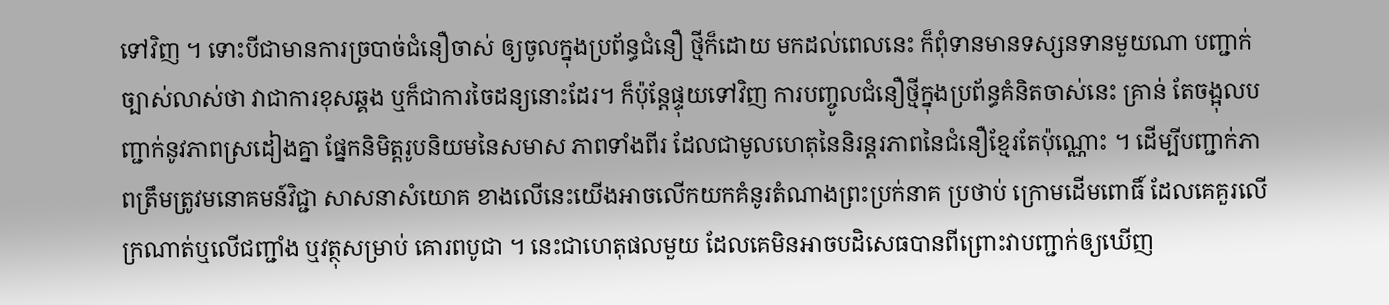ទៅវិញ ។ ទោះបីជាមានការច្របាច់ជំនឿចាស់ ឲ្យចូលក្នុងប្រព័ន្ធជំនឿ ថ្មីក៏ដោយ មកដល់ពេលនេះ ក៏ពុំទានមានទស្សនទានមួយណា បញ្ជាក់ច្បាស់លាស់ថា វាជាការខុសឆ្គង ឬក៏ជាការចៃដន្យនោះដែរ។ ក៏ប៉ុន្តែផ្ទុយទៅវិញ ការបញ្ចូលជំនឿថ្មីក្នុងប្រព័ន្ធគំនិតចាស់នេះ គ្រាន់ តែចង្អុលបញ្ជាក់នូវភាពស្រដៀងគ្នា ផ្នែកនិមិត្តរូបនិយមនៃសមាស ភាពទាំងពីរ ដែលជាមូលហេតុនៃនិរន្តរភាពនៃជំនឿខ្មែរតែប៉ុណ្ណោះ ។ ដើម្បីបញ្ជាក់ភាពត្រឹមត្រូវមនោគមន៍វិជ្ជា សាសនាសំយោគ ខាងលើនេះយើងអាចលើកយកគំនូរតំណាងព្រះប្រក់នាគ ប្រថាប់ ក្រោមដើមពោធិ៍ ដែលគេគួរលើក្រណាត់ឬលើជញ្ជាំង ឬវត្ថុសម្រាប់ គោរពបូជា ។ នេះជាហេតុផលមួយ ដែលគេមិនអាចបដិសេធបានពីព្រោះវាបញ្ជាក់ឲ្យឃើញ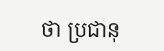ថា ប្រជានុ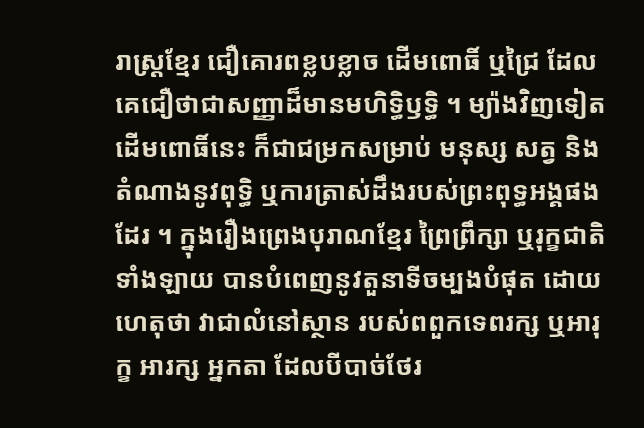រាស្ត្រខ្មែរ ជឿគោរពខ្លបខ្លាច ដើមពោធិ៍ ឬជ្រៃ ដែលគេជឿថាជាសញ្ញាដ៏មានមហិទ្ធិឫទ្ធិ ។ ម្យ៉ាងវិញទៀត ដើមពោធិ៍នេះ ក៏ជាជម្រកសម្រាប់ មនុស្ស សត្វ និងតំណាងនូវពុទ្ធិ ឬការត្រាស់ដឹងរបស់ព្រះពុទ្ធអង្គផងដែរ ។ ក្នុងរឿងព្រេងបុរាណខ្មែរ ព្រៃព្រឹក្សា ឬរុក្ខជាតិទាំងឡាយ បានបំពេញនូវតួនាទីចម្បងបំផុត ដោយហេតុថា វាជាលំនៅស្ថាន របស់ពពួកទេពរក្ស ឬអារុក្ខ អារក្ស អ្នកតា ដែលបីបាច់ថែរ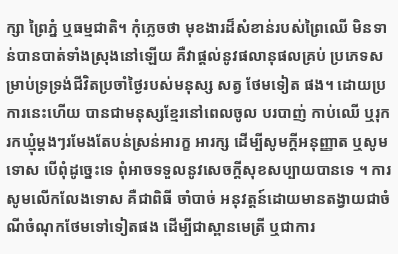ក្សា ព្រៃភ្នំ ឬធម្មជាតិ។ កុំភ្លេចថា មុខងារដ៏សំខាន់របស់ព្រៃឈើ មិនទាន់បានបាត់ទាំងស្រុងនៅឡើយ គឺវាផ្ដល់នូវផលានុផលគ្រប់ ប្រភេទសម្រាប់ទ្រទ្រង់ជីវិតប្រចាំថ្ងៃរបស់មនុស្ស សត្វ ថែមទៀត ផង។ ដោយប្រការនេះហើយ បានជាមនុស្សខ្មែរនៅពេលចូល បរបាញ់ កាប់ឈើ ឬរុករកឃ្មុំម្ដងៗរមែងតែបន់ស្រន់អារក្ខ អារក្ស ដើម្បីសូមក្ដីអនុញ្ញាត ឬសូមទោស បើពុំដូច្នេះទេ ពុំអាចទទួលនូវសេចក្ដីសុខសប្បាយបានទេ ។ ការសូមលើកលែងទោស គឺជាពិធី ចាំបាច់ អនុវត្តន៍ដោយមានតង្វាយជាចំណីចំណុកថែមទៅទៀតផង ដើម្បីជាស្ពានមេត្រី ឬជាការ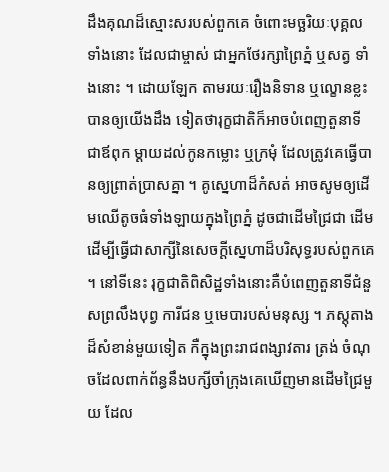ដឹងគុណដ៏ស្មោះសរបស់ពួកគេ ចំពោះមច្ឆរិយៈបុគ្គលទាំងនោះ ដែលជាម្ចាស់ ជាអ្នកថែរក្សាព្រៃភ្នំ ឬសត្វ ទាំងនោះ ។ ដោយឡែក តាមរយៈរឿងនិទាន ឬល្ខោនខ្លះ បានឲ្យយើងដឹង ទៀតថារុក្ខជាតិក៏អាចបំពេញតួនាទីជាឪពុក ម្ដាយដល់កូនកម្លោះ ឬក្រមុំ ដែលត្រូវគេធ្វើបានឲ្យព្រាត់ប្រាសគ្នា ។ គូស្នេហាដ៏កំសត់ អាចសូមឲ្យដើមឈើតូចធំទាំងឡាយក្នុងព្រៃភ្នំ ដូចជាដើមជ្រៃជា ដើម ដើម្បីធ្វើជាសាក្សីនៃសេចក្ដីស្នេហាដ៏បរិសុទ្ធរបស់ពួកគេ ។ នៅទីនេះ រុក្ខជាតិពិសិដ្ឋទាំងនោះគឺបំពេញតួនាទីជំនួសព្រលឹងបុព្វ ការីជន ឬមេបារបស់មនុស្ស ។ ភស្តុតាងដ៏សំខាន់មួយទៀត កឺក្នុងព្រះរាជពង្សាវតារ ត្រង់ ចំណុចដែលពាក់ព័ន្ធនឹងបក្សីចាំក្រុងគេឃើញមានដើមជ្រៃមួយ ដែល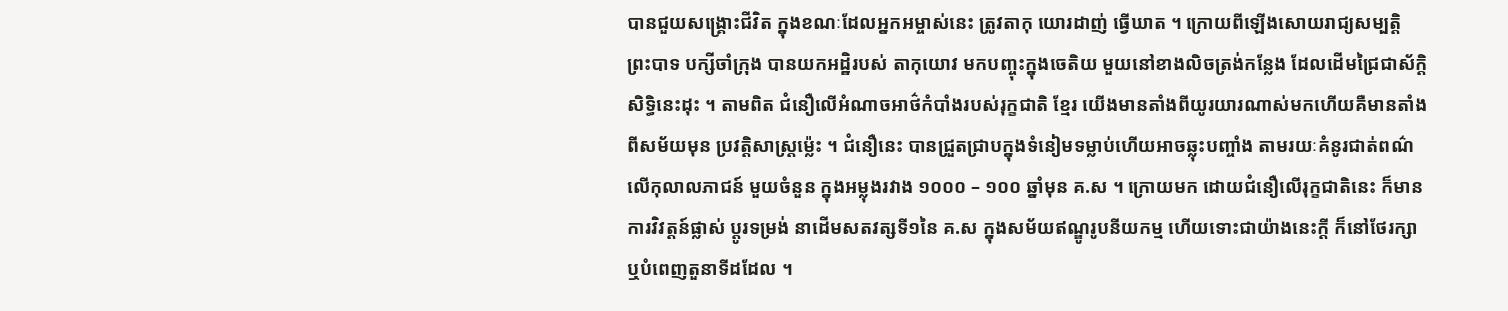បានជួយសង្គ្រោះជីវិត ក្នុងខណៈដែលអ្នកអម្ចាស់នេះ ត្រូវតាកុ យោរដាញ់ ធ្វើឃាត ។ ក្រោយពីឡើងសោយរាជ្យសម្បត្តិ ព្រះបាទ បក្សីចាំក្រុង បានយកអដ្ឋិរបស់ តាកុយោវ មកបញ្ចុះក្នុងចេតិយ មួយនៅខាងលិចត្រង់កន្លែង ដែលដើមជ្រៃជាស័ក្តិសិទ្ធិនេះដុះ ។ តាមពិត ជំនឿលើអំណាចអាថ៌កំបាំងរបស់រុក្ខជាតិ ខ្មែរ យើងមានតាំងពីយូរយារណាស់មកហើយគឺមានតាំងពីសម័យមុន ប្រវត្តិសាស្ត្រម៉េ្លះ ។ ជំនឿនេះ បានជ្រួតជ្រាបក្នុងទំនៀមទម្លាប់ហើយអាចឆ្លុះបញ្ចាំង តាមរយៈគំនូរជាត់ពណ៌លើកុលាលភាជន៍ មួយចំនួន ក្នុងអម្លុងរវាង ១០០០ – ១០០ ឆ្នាំមុន គ.ស ។ ក្រោយមក ដោយជំនឿលើរុក្ខជាតិនេះ ក៏មានការវិវត្តន៍ផ្លាស់ ប្ដូរទម្រង់ នាដើមសតវត្សទី១នៃ គ.ស ក្នុងសម័យឥណ្ឌូរូបនីយកម្ម ហើយទោះជាយ៉ាងនេះក្ដី ក៏នៅថែរក្សា ឬបំពេញតួនាទីដដែល ។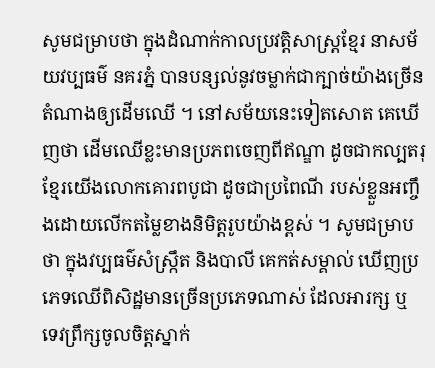សូមជម្រាបថា ក្នុងដំណាក់កាលប្រវត្តិសាស្ត្រខ្មែរ នាសម័យវប្បធម៌ នគរភ្នំ បានបន្សល់នូវចម្លាក់ជាក្បាច់យ៉ាងច្រើន តំណាងឲ្យដើមឈើ ។ នៅសម័យនេះទៀតសោត គេឃើញថា ដើមឈើខ្លះមានប្រភពចេញពីឥណ្ឌា ដូចជាកល្បតរុ ខ្មែរយើងលោកគោរពបូជា ដូចជាប្រពៃណី របស់ខ្លួនអញ្ចឹងដោយលើកតម្លៃខាងនិមិត្តរូបយ៉ាងខ្ពស់ ។ សូមជម្រាបថា ក្នុងវប្បធម៌សំស្ក្រឹត និងបាលី គេកត់សម្គាល់ ឃើញប្រភេទឈើពិសិដ្ឋមានច្រើនប្រភេទណាស់ ដែលអារក្ស ឬ ទេវព្រឹក្សចូលចិត្តស្នាក់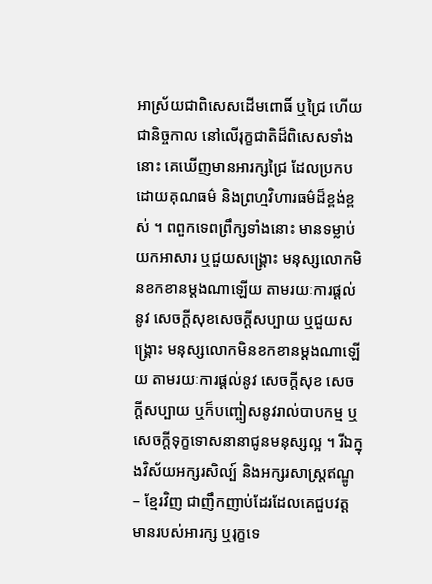អាស្រ័យជាពិសេសដើមពោធិ៍ ឬជ្រៃ ហើយ ជានិច្ចកាល នៅលើរុក្ខជាតិដ៏ពិសេសទាំងនោះ គេឃើញមានអារក្សជ្រៃ ដែលប្រកបដោយគុណធម៌ និងព្រហ្មវិហារធម៌ដ៏ខ្ពង់ខ្ពស់ ។ ពពួកទេពព្រឹក្សទាំងនោះ មានទម្លាប់យកអាសារ ឬជួយសង្គ្រោះ មនុស្សលោកមិនខកខានម្ដងណាឡើយ តាមរយៈការផ្ដល់នូវ សេចក្ដីសុខសេចក្ដីសប្បាយ ឬជួយសង្គ្រោះ មនុស្សលោកមិនខកខានម្ដងណាឡើយ តាមរយៈការផ្ដល់នូវ សេចក្ដីសុខ សេចក្ដីសប្បាយ ឬក៏បញ្ចៀសនូវរាល់បាបកម្ម ឬសេចក្ដីទុក្ខទោសនានាជូនមនុស្សល្អ ។ រីឯក្នុងវិស័យអក្សរសិល្ប៍ និងអក្សរសាស្ត្រឥណ្ឌូ – ខ្មែរវិញ ជាញឹកញាប់ដែរដែលគេជួបវត្តមានរបស់អារក្ស ឬរុក្ខទេ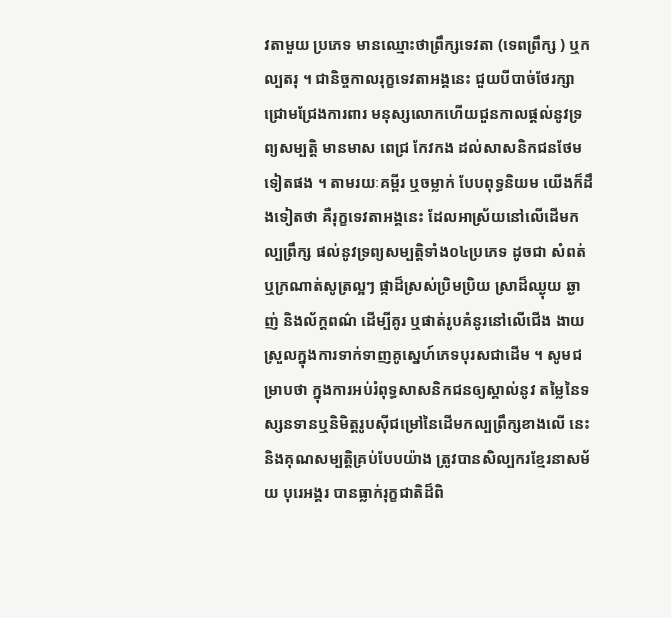វតាមួយ ប្រភេទ មានឈ្មោះថាព្រឹក្សទេវតា (ទេពព្រឹក្ស ) ឬកល្បតរុ ។ ជានិច្ចកាលរុក្ខទេវតាអង្គនេះ ជួយបីបាច់ថែរក្សា ជ្រោមជ្រែងការពារ មនុស្សលោកហើយជួនកាលផ្ដល់នូវទ្រព្យសម្បត្តិ មានមាស ពេជ្រ កែវកង ដល់សាសនិកជនថែមទៀតផង ។ តាមរយៈគម្ពីរ ឬចម្លាក់ បែបពុទ្ធនិយម យើងក៏ដឹងទៀតថា គឺរុក្ខទេវតាអង្គនេះ ដែលអាស្រ័យនៅលើដើមកល្បព្រឹក្ស ផល់នូវទ្រព្យសម្បត្តិទាំង០៤ប្រភេទ ដូចជា សំពត់ ឬក្រណាត់សូត្រល្អៗ ផ្កាដ៏ស្រស់ប្រិមប្រិយ ស្រាដ៏ឈ្ងុយ ឆ្ងាញ់ និងល័ក្ដពណ៌ ដើម្បីគូរ ឬផាត់រូបគំនូរនៅលើជើង ងាយស្រួលក្នុងការទាក់ទាញគូស្នេហ៍ភេទបុរសជាដើម ។ សូមជម្រាបថា ក្នុងការអប់រំពុទ្ធសាសនិកជនឲ្យស្គាល់នូវ តម្លៃនៃទស្សនទានឬនិមិត្តរូបស៊ីជម្រៅនៃដើមកល្បព្រឹក្សខាងលើ នេះ និងគុណសម្បត្តិគ្រប់បែបយ៉ាង ត្រូវបានសិល្បករខ្មែរនាសម័យ បុរេអង្គរ បានធ្លាក់រុក្ខជាតិដ៏ពិ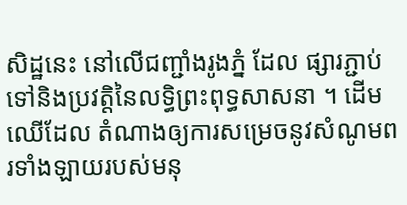សិដ្ឋនេះ នៅលើជញ្ជាំងរូងភ្នំ ដែល ផ្សារភ្ជាប់ទៅនិងប្រវត្តិនៃលទ្ធិព្រះពុទ្ធសាសនា ។ ដើមឈើដែល តំណាងឲ្យការសម្រេចនូវសំណូមពរទាំងឡាយរបស់មនុ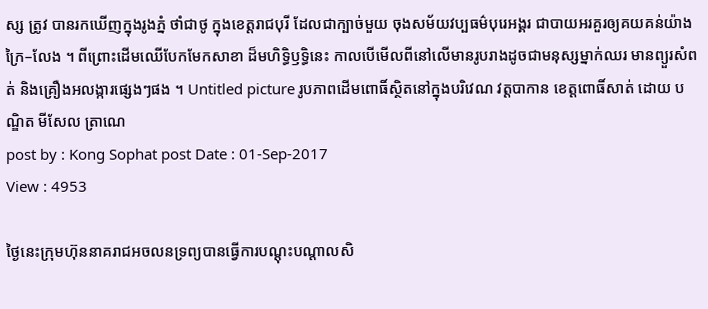ស្ស ត្រូវ បានរកឃើញក្នុងរូងភ្នំ ថាំជាថូ ក្នុងខេត្តរាជបុរី ដែលជាក្បាច់មួយ ចុងសម័យវប្បធម៌បុរេអង្គរ ជាបាយអរគួរឲ្យគយគន់យ៉ាងក្រៃ–លែង ។ ពីព្រោះដើមឈើបែកមែកសាខា ដ៏មហិទ្ធិឫទ្ធិនេះ កាលបើមើលពីនៅលើមានរូបរាងដូចជាមនុស្សម្នាក់ឈរ មានព្យួរសំពត់ និងគ្រឿងអលង្ការផ្សេងៗផង ។ Untitled picture រូបភាពដើមពោធិ៍ស្ថិតនៅក្នុងបរិវេណ វត្តបាកាន ខេត្តពោធិ៍សាត់ ដោយ បណ្ឌិត មីសែល ត្រាណេ
post by : Kong Sophat post Date : 01-Sep-2017
View : 4953

ថ្ងៃនេះក្រុមហ៊ុននាគរាជអចលនទ្រព្យបានធ្វើការបណ្ដុះបណ្ដាលសិ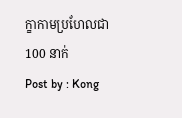ក្ខាកាមប្រហែលជា 100 នាក់
Post by : Kong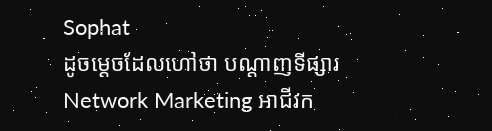Sophat
ដូចម្តេចដែលហៅថា បណ្តាញទីផ្សារ Network Marketing អាជីវក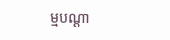ម្មបណ្តា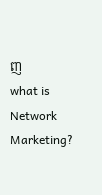ញ
what is Network Marketing?